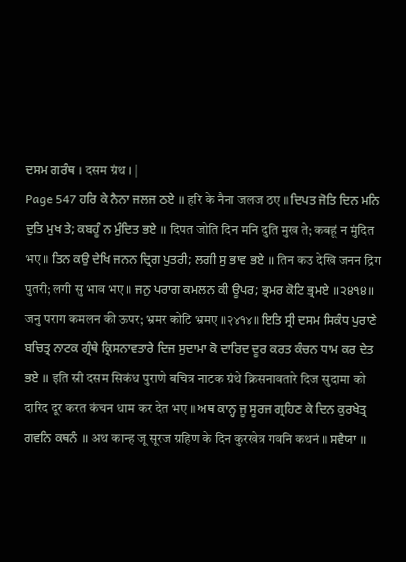ਦਸਮ ਗਰੰਥ । दसम ग्रंथ । |
Page 547 ਹਰਿ ਕੇ ਨੈਨਾ ਜਲਜ ਠਏ ॥ हरि के नैना जलज ठए ॥ ਦਿਪਤ ਜੋਤਿ ਦਿਨ ਮਨਿ ਦੁਤਿ ਮੁਖ ਤੇ; ਕਬਹੂੰ ਨ ਮੁੰਦਿਤ ਭਏ ॥ दिपत जोति दिन मनि दुति मुख ते; कबहूं न मुंदित भए ॥ ਤਿਨ ਕਉ ਦੇਖਿ ਜਨਨ ਦ੍ਰਿਗ ਪੁਤਰੀ; ਲਗੀ ਸੁ ਭਾਵ ਭਏ ॥ तिन कउ देखि जनन द्रिग पुतरी; लगी सु भाव भए ॥ ਜਨੁ ਪਰਾਗ ਕਮਲਨ ਕੀ ਊਪਰ; ਭ੍ਰਮਰ ਕੋਟਿ ਭ੍ਰਮਏ ॥੨੪੧੪॥ जनु पराग कमलन की ऊपर; भ्रमर कोटि भ्रमए ॥२४१४॥ ਇਤਿ ਸ੍ਰੀ ਦਸਮ ਸਿਕੰਧ ਪੁਰਾਣੇ ਬਚਿਤ੍ਰ ਨਾਟਕ ਗ੍ਰੰਥੇ ਕ੍ਰਿਸਨਾਵਤਾਰੇ ਦਿਜ ਸੁਦਾਮਾ ਕੋ ਦਾਰਿਦ ਦੂਰ ਕਰਤ ਕੰਚਨ ਧਾਮ ਕਰ ਦੇਤ ਭਏ ॥ इति स्री दसम सिकंध पुराणे बचित्र नाटक ग्रंथे क्रिसनावतारे दिज सुदामा को दारिद दूर करत कंचन धाम कर देत भए ॥ ਅਥ ਕਾਨ੍ਹ ਜੂ ਸੂਰਜ ਗ੍ਰਹਿਣ ਕੇ ਦਿਨ ਕੁਰਖੇਤ੍ਰ ਗਵਨਿ ਕਥਨੰ ॥ अथ कान्ह जू सूरज ग्रहिण के दिन कुरखेत्र गवनि कथनं ॥ ਸਵੈਯਾ ॥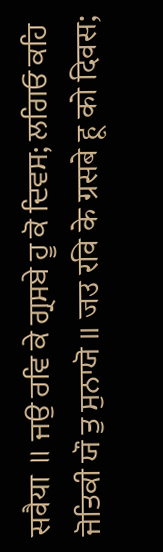सवैया ॥ ਜਉ ਰਵਿ ਕੇ ਗ੍ਰਸਬੇ ਹੂ ਕੋ ਦਿਵਸ; ਲਗਿਓ ਕਹਿ ਜੋਤਿਕੀ ਯੌ ਤੁ ਸੁਨਾਯੋ ॥ जउ रवि के ग्रसबे हू को दिवस;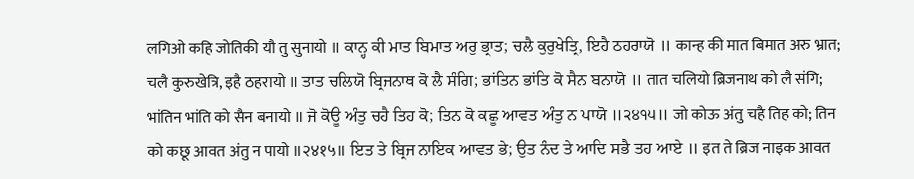लगिओ कहि जोतिकी यौ तु सुनायो ॥ ਕਾਨ੍ਹ ਕੀ ਮਾਤ ਬਿਮਾਤ ਅਰੁ ਭ੍ਰਾਤ; ਚਲੈ ਕੁਰੁਖੇਤ੍ਰਿ, ਇਹੈ ਠਹਰਾਯੋ ॥ कान्ह की मात बिमात अरु भ्रात; चलै कुरुखेत्रि, इहै ठहरायो ॥ ਤਾਤ ਚਲਿਯੋ ਬ੍ਰਿਜਨਾਥ ਕੋ ਲੈ ਸੰਗਿ; ਭਾਂਤਿਨ ਭਾਂਤਿ ਕੋ ਸੈਨ ਬਨਾਯੋ ॥ तात चलियो ब्रिजनाथ को लै संगि; भांतिन भांति को सैन बनायो ॥ ਜੋ ਕੋਊ ਅੰਤੁ ਚਹੈ ਤਿਹ ਕੋ; ਤਿਨ ਕੋ ਕਛੂ ਆਵਤ ਅੰਤੁ ਨ ਪਾਯੋ ॥੨੪੧੫॥ जो कोऊ अंतु चहै तिह को; तिन को कछू आवत अंतु न पायो ॥२४१५॥ ਇਤ ਤੇ ਬ੍ਰਿਜ ਨਾਇਕ ਆਵਤ ਭੇ; ਉਤ ਨੰਦ ਤੇ ਆਦਿ ਸਭੈ ਤਹ ਆਏ ॥ इत ते ब्रिज नाइक आवत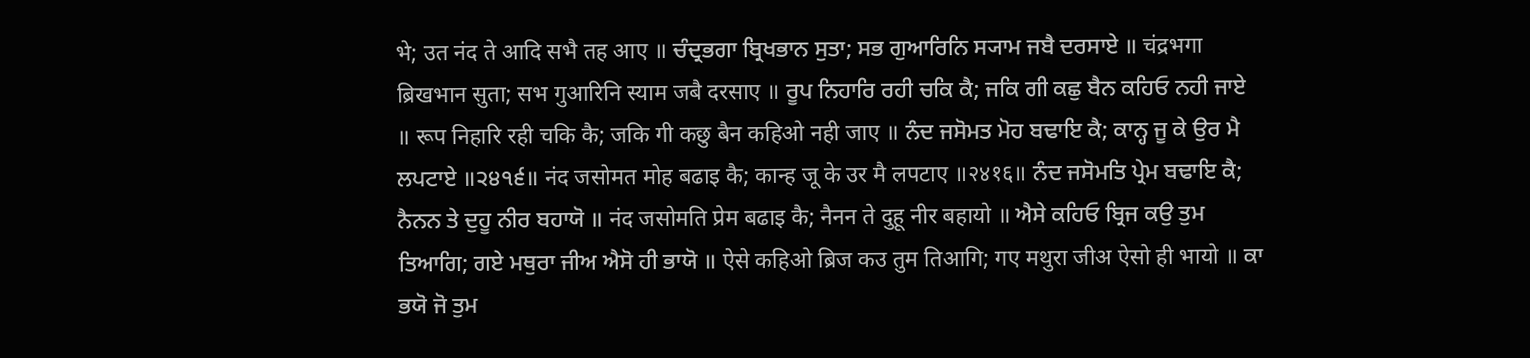भे; उत नंद ते आदि सभै तह आए ॥ ਚੰਦ੍ਰਭਗਾ ਬ੍ਰਿਖਭਾਨ ਸੁਤਾ; ਸਭ ਗੁਆਰਿਨਿ ਸ੍ਯਾਮ ਜਬੈ ਦਰਸਾਏ ॥ चंद्रभगा ब्रिखभान सुता; सभ गुआरिनि स्याम जबै दरसाए ॥ ਰੂਪ ਨਿਹਾਰਿ ਰਹੀ ਚਕਿ ਕੈ; ਜਕਿ ਗੀ ਕਛੁ ਬੈਨ ਕਹਿਓ ਨਹੀ ਜਾਏ ॥ रूप निहारि रही चकि कै; जकि गी कछु बैन कहिओ नही जाए ॥ ਨੰਦ ਜਸੋਮਤ ਮੋਹ ਬਢਾਇ ਕੈ; ਕਾਨ੍ਹ ਜੂ ਕੇ ਉਰ ਮੈ ਲਪਟਾਏ ॥੨੪੧੬॥ नंद जसोमत मोह बढाइ कै; कान्ह जू के उर मै लपटाए ॥२४१६॥ ਨੰਦ ਜਸੋਮਤਿ ਪ੍ਰੇਮ ਬਢਾਇ ਕੈ; ਨੈਨਨ ਤੇ ਦੁਹੂ ਨੀਰ ਬਹਾਯੋ ॥ नंद जसोमति प्रेम बढाइ कै; नैनन ते दुहू नीर बहायो ॥ ਐਸੇ ਕਹਿਓ ਬ੍ਰਿਜ ਕਉ ਤੁਮ ਤਿਆਗਿ; ਗਏ ਮਥੁਰਾ ਜੀਅ ਐਸੋ ਹੀ ਭਾਯੋ ॥ ऐसे कहिओ ब्रिज कउ तुम तिआगि; गए मथुरा जीअ ऐसो ही भायो ॥ ਕਾ ਭਯੋ ਜੋ ਤੁਮ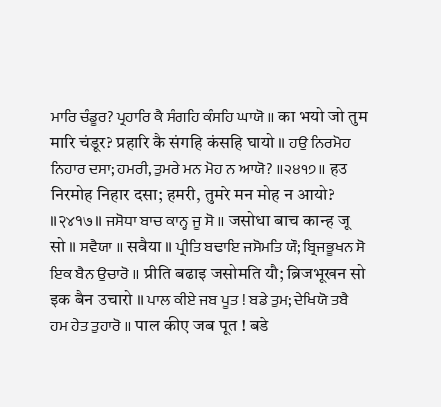ਮਾਰਿ ਚੰਡੂਰ? ਪ੍ਰਹਾਰਿ ਕੈ ਸੰਗਹਿ ਕੰਸਹਿ ਘਾਯੋ ॥ का भयो जो तुम मारि चंडूर? प्रहारि कै संगहि कंसहि घायो ॥ ਹਉ ਨਿਰਮੋਹ ਨਿਹਾਰ ਦਸਾ; ਹਮਰੀ, ਤੁਮਰੇ ਮਨ ਮੋਹ ਨ ਆਯੋ? ॥੨੪੧੭॥ हउ निरमोह निहार दसा; हमरी, तुमरे मन मोह न आयो? ॥२४१७॥ ਜਸੋਧਾ ਬਾਚ ਕਾਨ੍ਹ ਜੂ ਸੋ ॥ जसोधा बाच कान्ह जू सो ॥ ਸਵੈਯਾ ॥ सवैया ॥ ਪ੍ਰੀਤਿ ਬਢਾਇ ਜਸੋਮਤਿ ਯੌ; ਬ੍ਰਿਜਭੂਖਨ ਸੋ ਇਕ ਬੈਨ ਉਚਾਰੋ ॥ प्रीति बढाइ जसोमति यौ; ब्रिजभूखन सो इक बैन उचारो ॥ ਪਾਲ ਕੀਏ ਜਬ ਪੂਤ ! ਬਡੇ ਤੁਮ; ਦੇਖਿਯੋ ਤਬੈ ਹਮ ਹੇਤ ਤੁਹਾਰੋ ॥ पाल कीए जब पूत ! बडे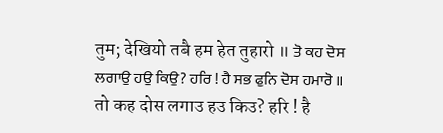तुम; देखियो तबै हम हेत तुहारो ॥ ਤੋ ਕਹ ਦੋਸ ਲਗਾਉ ਹਉ ਕਿਉ? ਹਰਿ ! ਹੈ ਸਭ ਫੁਨਿ ਦੋਸ ਹਮਾਰੋ ॥ तो कह दोस लगाउ हउ किउ? हरि ! है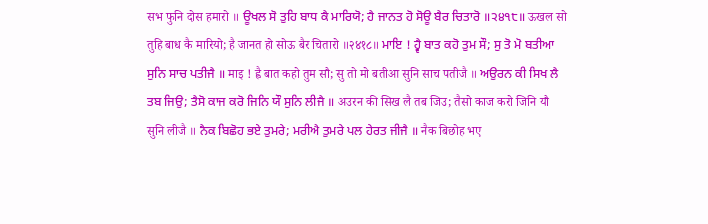सभ फुनि दोस हमारो ॥ ਊਖਲ ਸੋ ਤੁਹਿ ਬਾਧ ਕੈ ਮਾਰਿਯੋ; ਹੈ ਜਾਨਤ ਹੋ ਸੋਊ ਬੈਰ ਚਿਤਾਰੋ ॥੨੪੧੮॥ ऊखल सो तुहि बाध कै मारियो; है जानत हो सोऊ बैर चितारो ॥२४१८॥ ਮਾਇ ! ਹ੍ਵੈ ਬਾਤ ਕਹੋ ਤੁਮ ਸੌ; ਸੁ ਤੋ ਮੋ ਬਤੀਆ ਸੁਨਿ ਸਾਚ ਪਤੀਜੈ ॥ माइ ! ह्वै बात कहो तुम सौ; सु तो मो बतीआ सुनि साच पतीजै ॥ ਅਉਰਨ ਕੀ ਸਿਖ ਲੈ ਤਬ ਜਿਉ; ਤੈਸੋ ਕਾਜ ਕਰੋ ਜਿਨਿ ਯੌ ਸੁਨਿ ਲੀਜੈ ॥ अउरन की सिख लै तब जिउ; तैसो काज करो जिनि यौ सुनि लीजै ॥ ਨੈਕ ਬਿਛੋਹ ਭਏ ਤੁਮਰੇ; ਮਰੀਐ ਤੁਮਰੇ ਪਲ ਹੇਰਤ ਜੀਜੈ ॥ नैक बिछोह भए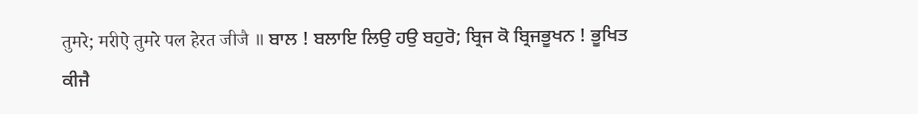तुमरे; मरीऐ तुमरे पल हेरत जीजै ॥ ਬਾਲ ! ਬਲਾਇ ਲਿਉ ਹਉ ਬਹੁਰੋ; ਬ੍ਰਿਜ ਕੋ ਬ੍ਰਿਜਭੂਖਨ ! ਭੂਖਿਤ ਕੀਜੈ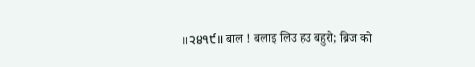॥੨੪੧੯॥ बाल ! बलाइ लिउ हउ बहुरो; ब्रिज को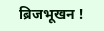ब्रिजभूखन !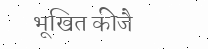भूखित कीजै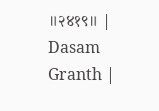॥२४१९॥ |
Dasam Granth |